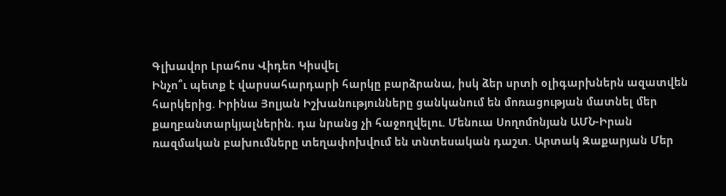Գլխավոր Լրահոս Վիդեո Կիսվել
Ինչո՞ւ պետք է վարսահարդարի հարկը բարձրանա, իսկ ձեր սրտի օլիգարխներն ազատվեն հարկերից. Իրինա Յոլյան Իշխանությունները ցանկանում են մոռացության մատնել մեր քաղբանտարկյալներին. դա նրանց չի հաջողվելու. Մենուա Սողոմոնյան ԱՄՆ-Իրան ռազմական բախումները տեղափոխվում են տնտեսական դաշտ. Արտակ Զաքարյան Մեր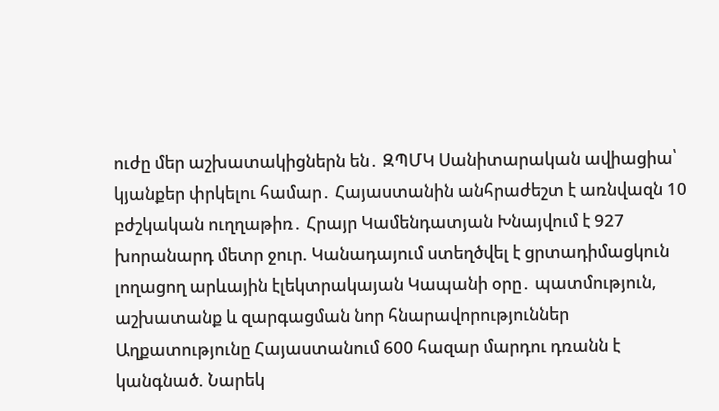ուժը մեր աշխատակիցներն են․ ԶՊՄԿ Սանիտարական ավիացիա՝ կյանքեր փրկելու համար․ Հայաստանին անհրաժեշտ է առնվազն 10 բժշկական ուղղաթիռ․ Հրայր Կամենդատյան Խնայվում է 927 խորանարդ մետր ջուր. Կանադայում ստեղծվել է ցրտադիմացկուն լողացող արևային էլեկտրակայան Կապանի օրը․ պատմություն, աշխատանք և զարգացման նոր հնարավորություններ Աղքատությունը Հայաստանում 600 հազար մարդու դռանն է կանգնած. Նարեկ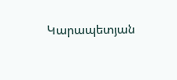Կարապետյան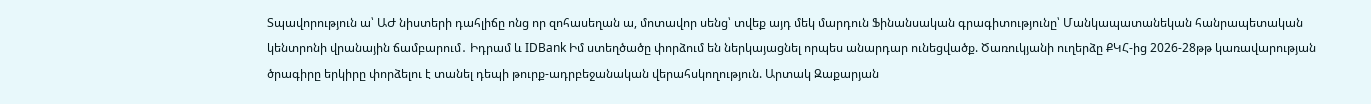Տպավորություն ա՝ ԱԺ նիստերի դահլիճը ոնց որ զոհասեղան ա, մոտավոր սենց՝ տվեք այդ մեկ մարդուն Ֆինանսական գրագիտությունը՝ Մանկապատանեկան հանրապետական կենտրոնի վրանային ճամբարում․ Իդրամ և IDBank Իմ ստեղծածը փորձում են ներկայացնել որպես անարդար ունեցվածք. Ծառուկյանի ուղերձը ՔԿՀ-ից 2026-28թթ կառավարության ծրագիրը երկիրը փորձելու է տանել դեպի թուրք-ադրբեջանական վերահսկողություն. Արտակ Զաքարյան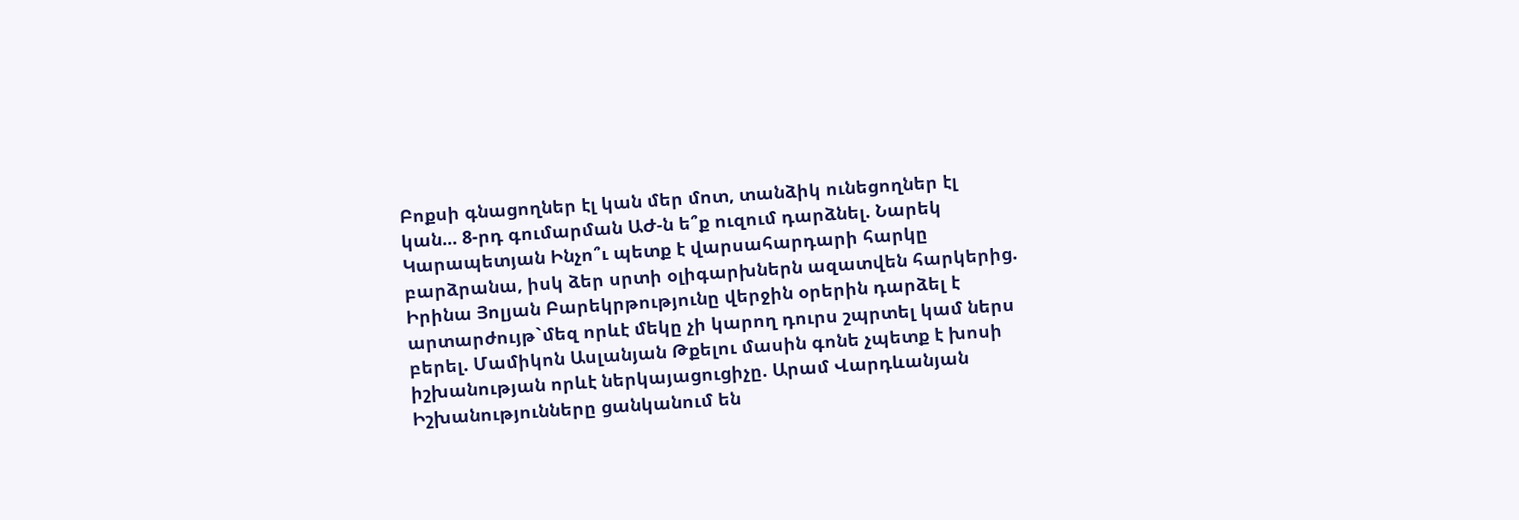Բոքսի գնացողներ էլ կան մեր մոտ, տանձիկ ունեցողներ էլ կան... 8-րդ գումարման ԱԺ-ն ե՞ք ուզում դարձնել. Նարեկ Կարապետյան Ինչո՞ւ պետք է վարսահարդարի հարկը բարձրանա, իսկ ձեր սրտի օլիգարխներն ազատվեն հարկերից. Իրինա Յոլյան Բարեկրթությունը վերջին օրերին դարձել է արտարժույթ`մեզ որևէ մեկը չի կարող դուրս շպրտել կամ ներս բերել. Մամիկոն Ասլանյան Թքելու մասին գոնե չպետք է խոսի իշխանության որևէ ներկայացուցիչը. Արամ Վարդևանյան Իշխանությունները ցանկանում են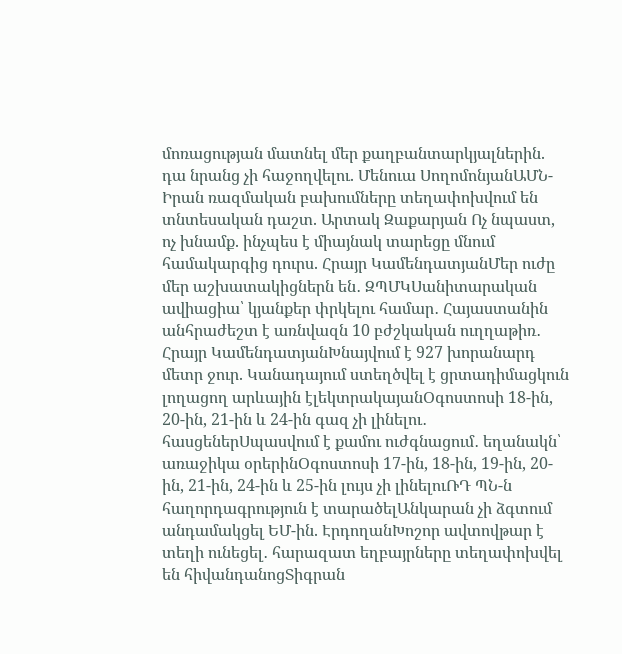մոռացության մատնել մեր քաղբանտարկյալներին. դա նրանց չի հաջողվելու. Մենուա ՍողոմոնյանԱՄՆ-Իրան ռազմական բախումները տեղափոխվում են տնտեսական դաշտ. Արտակ Զաքարյան Ոչ նպաստ, ոչ խնամք. ինչպես է միայնակ տարեցը մնում համակարգից դուրս. Հրայր ԿամենդատյանՄեր ուժը մեր աշխատակիցներն են․ ԶՊՄԿՍանիտարական ավիացիա՝ կյանքեր փրկելու համար․ Հայաստանին անհրաժեշտ է առնվազն 10 բժշկական ուղղաթիռ․ Հրայր ԿամենդատյանԽնայվում է 927 խորանարդ մետր ջուր. Կանադայում ստեղծվել է ցրտադիմացկուն լողացող արևային էլեկտրակայանՕգոստոսի 18-ին, 20-ին, 21-ին և 24-ին գազ չի լինելու․ հասցեներՍպասվում է քամու ուժգնացում․ եղանակն՝ առաջիկա օրերինՕգոստոսի 17-ին, 18-ին, 19-ին, 20-ին, 21-ին, 24-ին և 25-ին լույս չի լինելուՌԴ ՊՆ-ն հաղորդագրություն է տարածելԱնկարան չի ձգտում անդամակցել ԵՄ-ին. ԷրդողանԽոշոր ավտովթար է տեղի ունեցել․ հարազատ եղբայրները տեղափոխվել են հիվանդանոցՏիգրան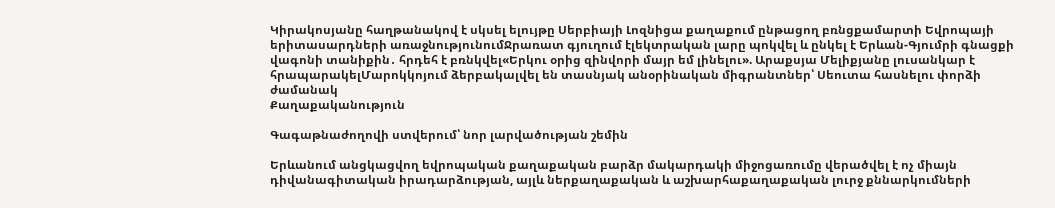Կիրակոսյանը հաղթանակով է սկսել ելույթը Սերբիայի Լոզնիցա քաղաքում ընթացող բռնցքամարտի Եվրոպայի երիտասարդների առաջնությունումՋրառատ գյուղում էլեկտրական լարը պոկվել և ընկել է Երևան-Գյումրի գնացքի վագոնի տանիքին․ հրդեհ է բռնկվել«Երկու օրից զինվորի մայր եմ լինելու». Արաքսյա Մելիքյանը լուսանկար է հրապարակելՄարոկկոյում ձերբակալվել են տասնյակ անօրինական միգրանտներ՝ Սեուտա հասնելու փորձի ժամանակ
Քաղաքականություն

Գագաթնաժողովի ստվերում՝ նոր լարվածության շեմին

Երևանում անցկացվող եվրոպական քաղաքական բարձր մակարդակի միջոցառումը վերածվել է ոչ միայն դիվանագիտական իրադարձության, այլև ներքաղաքական և աշխարհաքաղաքական լուրջ քննարկումների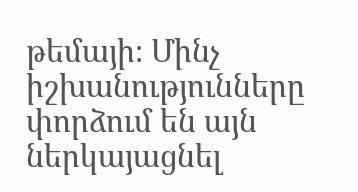թեմայի։ Մինչ իշխանությունները փորձում են այն ներկայացնել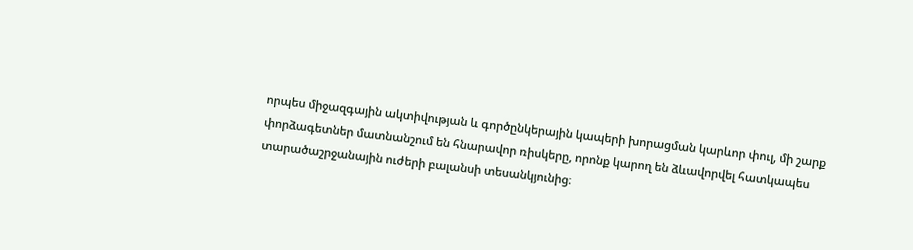որպես միջազգային ակտիվության և գործընկերային կապերի խորացման կարևոր փուլ, մի շարք փորձագետներ մատնանշում են հնարավոր ռիսկերը, որոնք կարող են ձևավորվել հատկապես տարածաշրջանային ուժերի բալանսի տեսանկյունից։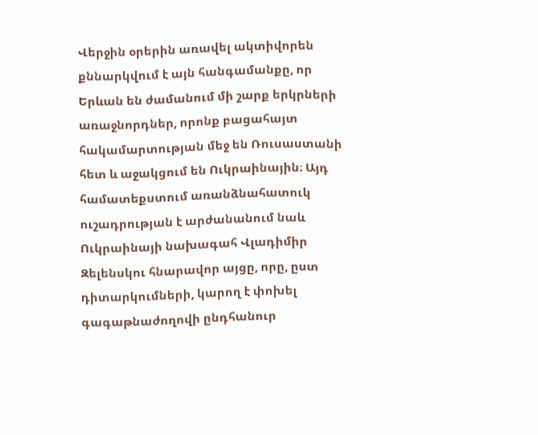Վերջին օրերին առավել ակտիվորեն քննարկվում է այն հանգամանքը, որ Երևան են ժամանում մի շարք երկրների առաջնորդներ, որոնք բացահայտ հակամարտության մեջ են Ռուսաստանի հետ և աջակցում են Ուկրաինային։ Այդ համատեքստում առանձնահատուկ ուշադրության է արժանանում նաև Ուկրաինայի նախագահ Վլադիմիր Զելենսկու հնարավոր այցը, որը, ըստ դիտարկումների, կարող է փոխել գագաթնաժողովի ընդհանուր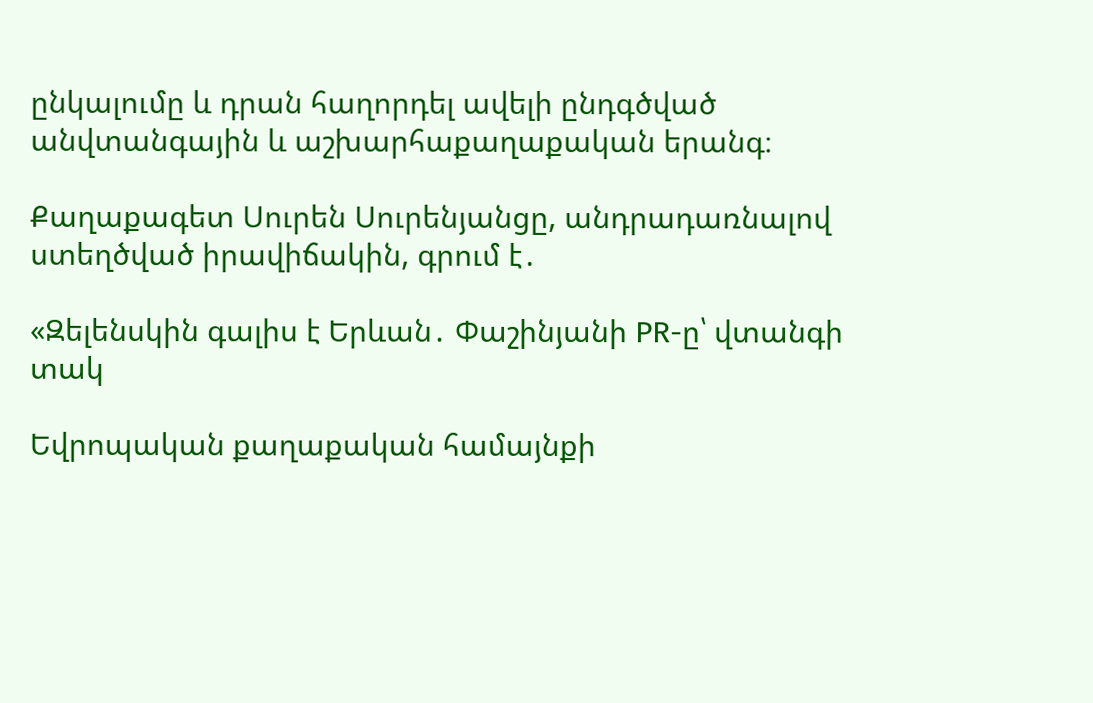ընկալումը և դրան հաղորդել ավելի ընդգծված անվտանգային և աշխարհաքաղաքական երանգ։

Քաղաքագետ Սուրեն Սուրենյանցը, անդրադառնալով ստեղծված իրավիճակին, գրում է․

«Զելենսկին գալիս է Երևան․ Փաշինյանի PR-ը՝ վտանգի տակ

Եվրոպական քաղաքական համայնքի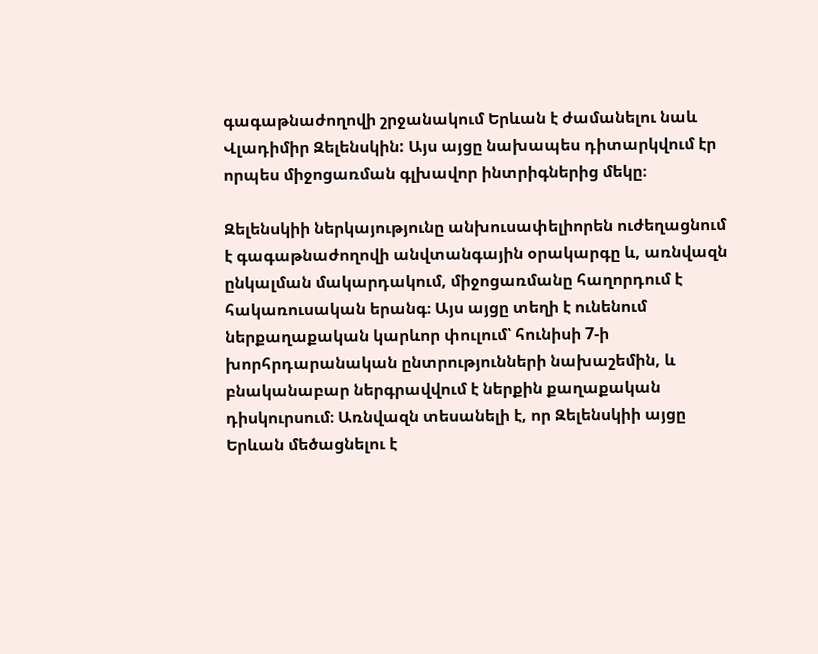գագաթնաժողովի շրջանակում Երևան է ժամանելու նաև Վլադիմիր Զելենսկին: Այս այցը նախապես դիտարկվում էր որպես միջոցառման գլխավոր ինտրիգներից մեկը։

Զելենսկիի ներկայությունը անխուսափելիորեն ուժեղացնում է գագաթնաժողովի անվտանգային օրակարգը և, առնվազն ընկալման մակարդակում, միջոցառմանը հաղորդում է հակառուսական երանգ։ Այս այցը տեղի է ունենում ներքաղաքական կարևոր փուլում՝ հունիսի 7-ի խորհրդարանական ընտրությունների նախաշեմին, և բնականաբար ներգրավվում է ներքին քաղաքական դիսկուրսում։ Առնվազն տեսանելի է, որ Զելենսկիի այցը Երևան մեծացնելու է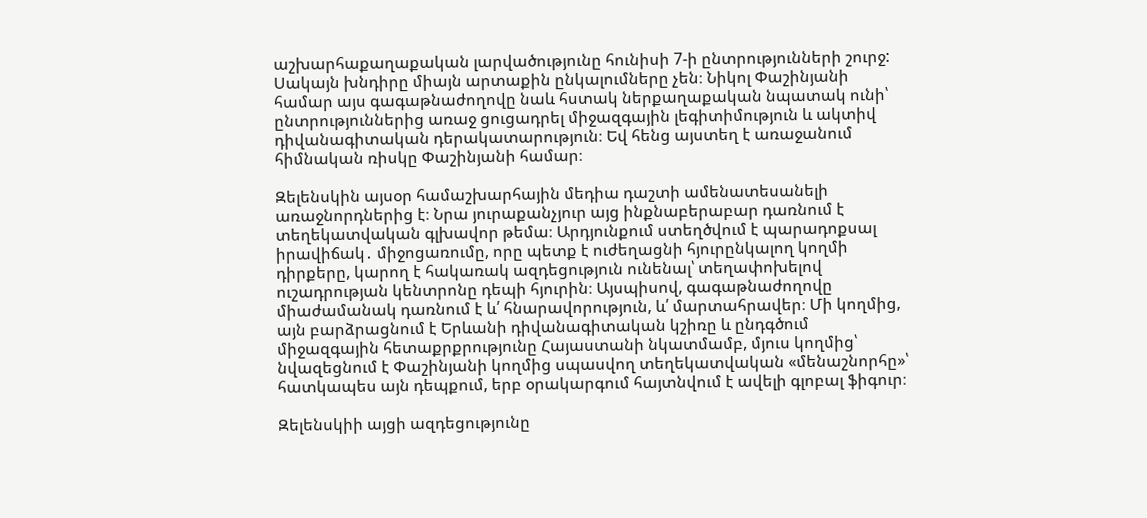աշխարհաքաղաքական լարվածությունը հունիսի 7-ի ընտրությունների շուրջ: Սակայն խնդիրը միայն արտաքին ընկալումները չեն։ Նիկոլ Փաշինյանի համար այս գագաթնաժողովը նաև հստակ ներքաղաքական նպատակ ունի՝ ընտրություններից առաջ ցուցադրել միջազգային լեգիտիմություն և ակտիվ դիվանագիտական դերակատարություն։ Եվ հենց այստեղ է առաջանում հիմնական ռիսկը Փաշինյանի համար։

Զելենսկին այսօր համաշխարհային մեդիա դաշտի ամենատեսանելի առաջնորդներից է։ Նրա յուրաքանչյուր այց ինքնաբերաբար դառնում է տեղեկատվական գլխավոր թեմա։ Արդյունքում ստեղծվում է պարադոքսալ իրավիճակ․ միջոցառումը, որը պետք է ուժեղացնի հյուրընկալող կողմի դիրքերը, կարող է հակառակ ազդեցություն ունենալ՝ տեղափոխելով ուշադրության կենտրոնը դեպի հյուրին։ Այսպիսով, գագաթնաժողովը միաժամանակ դառնում է և՛ հնարավորություն, և՛ մարտահրավեր։ Մի կողմից, այն բարձրացնում է Երևանի դիվանագիտական կշիռը և ընդգծում միջազգային հետաքրքրությունը Հայաստանի նկատմամբ, մյուս կողմից՝ նվազեցնում է Փաշինյանի կողմից սպասվող տեղեկատվական «մենաշնորհը»՝ հատկապես այն դեպքում, երբ օրակարգում հայտնվում է ավելի գլոբալ ֆիգուր։

Զելենսկիի այցի ազդեցությունը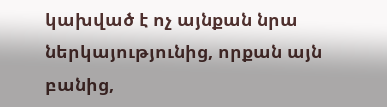կախված է ոչ այնքան նրա ներկայությունից, որքան այն բանից,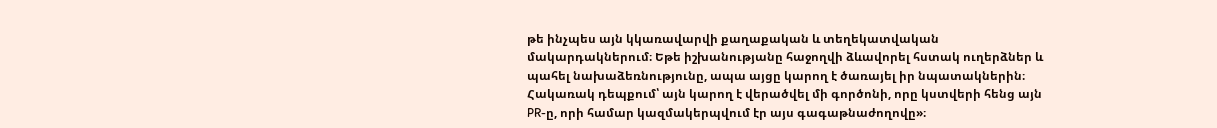թե ինչպես այն կկառավարվի քաղաքական և տեղեկատվական մակարդակներում։ Եթե իշխանությանը հաջողվի ձևավորել հստակ ուղերձներ և պահել նախաձեռնությունը, ապա այցը կարող է ծառայել իր նպատակներին։ Հակառակ դեպքում՝ այն կարող է վերածվել մի գործոնի, որը կստվերի հենց այն PR-ը, որի համար կազմակերպվում էր այս գագաթնաժողովը»։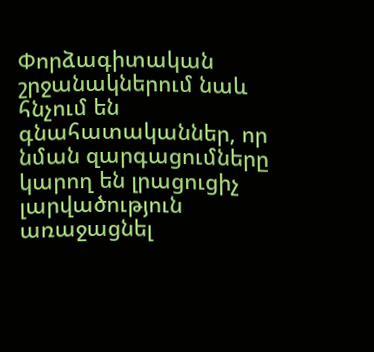Փորձագիտական շրջանակներում նաև հնչում են գնահատականներ, որ նման զարգացումները կարող են լրացուցիչ լարվածություն առաջացնել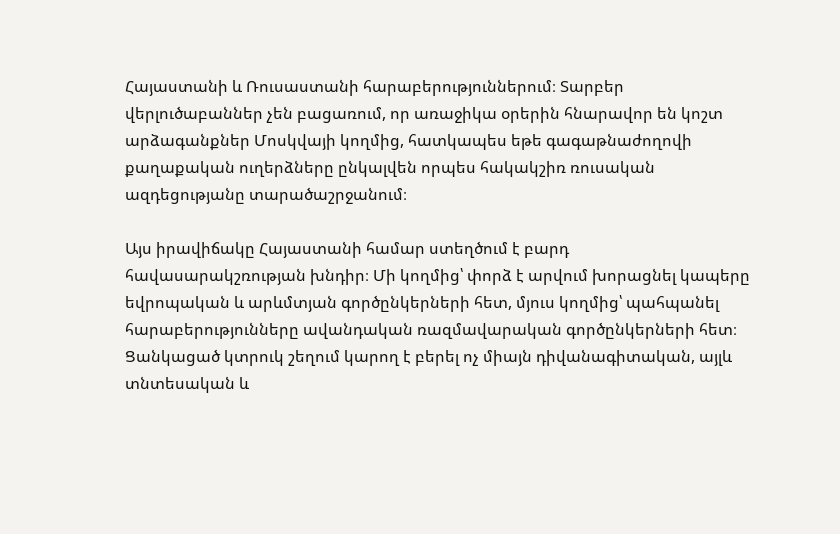Հայաստանի և Ռուսաստանի հարաբերություններում։ Տարբեր վերլուծաբաններ չեն բացառում, որ առաջիկա օրերին հնարավոր են կոշտ արձագանքներ Մոսկվայի կողմից, հատկապես եթե գագաթնաժողովի քաղաքական ուղերձները ընկալվեն որպես հակակշիռ ռուսական ազդեցությանը տարածաշրջանում։

Այս իրավիճակը Հայաստանի համար ստեղծում է բարդ հավասարակշռության խնդիր։ Մի կողմից՝ փորձ է արվում խորացնել կապերը եվրոպական և արևմտյան գործընկերների հետ, մյուս կողմից՝ պահպանել հարաբերությունները ավանդական ռազմավարական գործընկերների հետ։ Ցանկացած կտրուկ շեղում կարող է բերել ոչ միայն դիվանագիտական, այլև տնտեսական և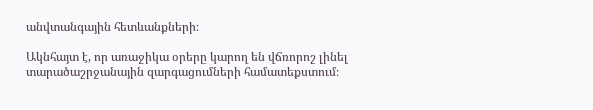անվտանգային հետևանքների։

Ակնհայտ է, որ առաջիկա օրերը կարող են վճռորոշ լինել տարածաշրջանային զարգացումների համատեքստում։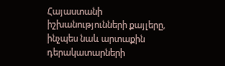Հայաստանի իշխանությունների քայլերը, ինչպես նաև արտաքին դերակատարների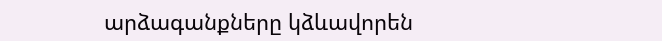արձագանքները կձևավորեն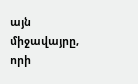այն միջավայրը, որի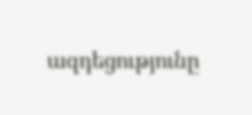ազդեցությունը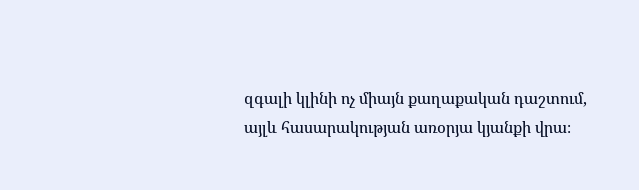զգալի կլինի ոչ միայն քաղաքական դաշտում, այլև հասարակության առօրյա կյանքի վրա։